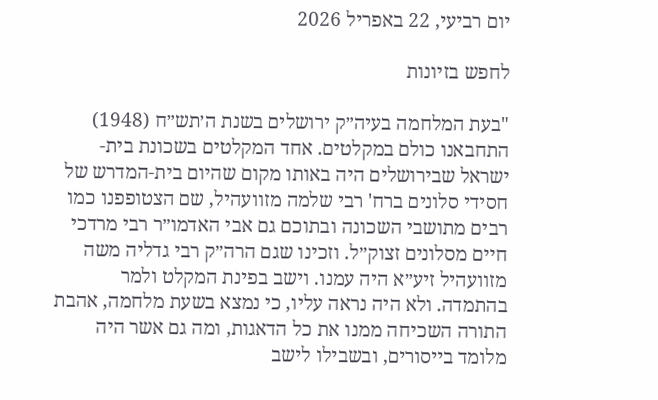יום רביעי, 22 באפריל 2026

לחפש בזיונות

"בעת המלחמה בעיה״ק ירושלים בשנת ה׳תש״ח (1948) התחבאנו כולם במקלטים. אחד המקלטים בשכונת בית-ישראל שבירושלים היה באותו מקום שהיום בית-המדרש של חסידי סלונים ברח' רבי שלמה מזוועהיל, שם הצטופפנו כמו רבים מתושבי השכונה ובתוכם גם אבי האדמו״ר רבי מרדכי חיים מסלונים זצוק״ל. וזכינו שגם הרה״ק רבי גדליה משה מזוועהיל זיע״א היה עמנו. וישב בפינת המקלט ולמר בהתמדה. ולא היה נראה עליו, כי נמצא בשעת מלחמה, אהבת התורה השכיחה ממנו את כל הדאגות, ומה גם אשר היה מלומד בייסורים, ובשבילו לישב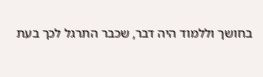בחושך וללמוד היה דבר, שכבר התרגל לכך בעת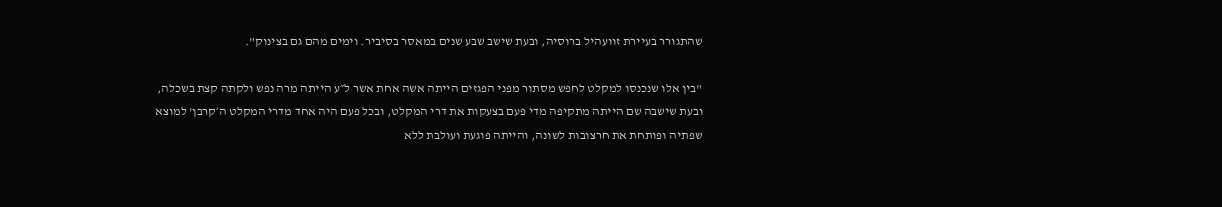שהתגורר בעיירת זוועהיל ברוסיה, ובעת שישב שבע שנים במאסר בסיביר. וימים מהם גם בצינוק".

"בין אלו שנכנסו למקלט לחפש מסתור מפני הפגזים הייתה אשה אחת אשר ל״ע הייתה מרה נפש ולקתה קצת בשכלה, ובעת שישבה שם הייתה מתקיפה מדי פעם בצעקות את דרי המקלט, ובכל פעם היה אחד מדרי המקלט ה׳קרבן' למוצא שפתיה ופותחת את חרצובות לשונה, והייתה פוגעת ועולבת ללא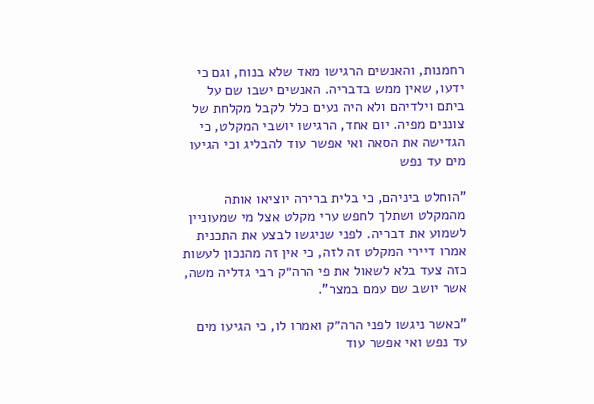רחמנות, והאנשים הרגישו מאד שלא בנוח, וגם כי ידעו, שאין ממש בדבריה. האנשים ישבו שם על ביתם וילדיהם ולא היה נעים כלל לקבל מקלחת של צוננים מפיה. יום אחד, הרגישו יושבי המקלט, כי הגדישה את הסאה ואי אפשר עוד להבליג וכי הגיעו מים עד נפש

"הוחלט ביניהם, כי בלית ברירה יוציאו אותה מהמקלט ושתלך לחפש ערי מקלט אצל מי שמעוניין לשמוע את דבריה. לפני שניגשו לבצע את התכנית אמרו דיירי המקלט זה לזה, כי אין זה מהנכון לעשות כזה צעד בלא לשאול את פי הרה״ק רבי גדליה משה, אשר יושב שם עמם במצר".

"כאשר ניגשו לפני הרה״ק ואמרו לו, כי הגיעו מים עד נפש ואי אפשר עוד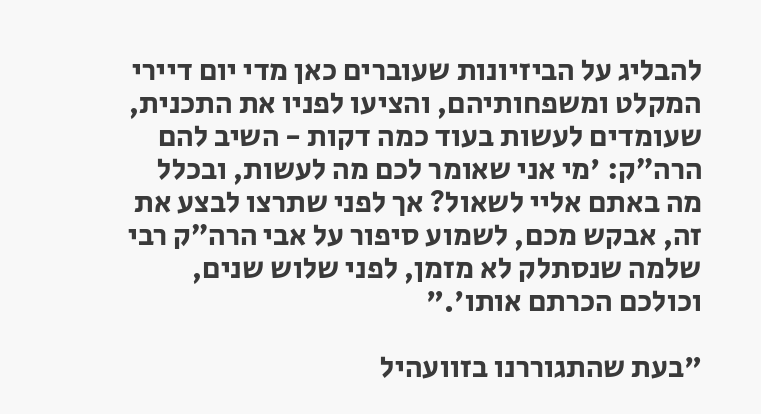להבליג על הביזיונות שעוברים כאן מדי יום דיירי המקלט ומשפחותיהם, והציעו לפניו את התכנית, שעומדים לעשות בעוד כמה דקות - השיב להם הרה״ק: 'מי אני שאומר לכם מה לעשות, ובכלל מה באתם אליי לשאול? אך לפני שתרצו לבצע את זה, אבקש מכם, לשמוע סיפור על אבי הרה״ק רבי שלמה שנסתלק לא מזמן, לפני שלוש שנים, וכולכם הכרתם אותו'."

"בעת שהתגוררנו בזוועהיל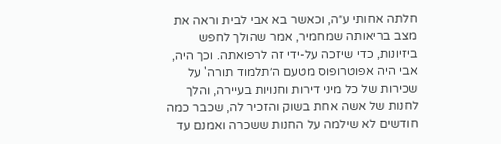חלתה אחותי ע״ה, וכאשר בא אבי לבית וראה את מצב בריאותה שמחמיר, אמר שהולך לחפש ביזיונות, כדי שיזכה על-ידי זה לרפואתה. וכך היה, אבי היה אפוטרופוס מטעם ה׳תלמוד תורה' על שכירות של כל מיני דירות וחנויות בעיירה, והלך לחנות של אשה אחת בשוק והזכיר לה, שכבר כמה חודשים לא שילמה על החנות ששכרה ואמנם עד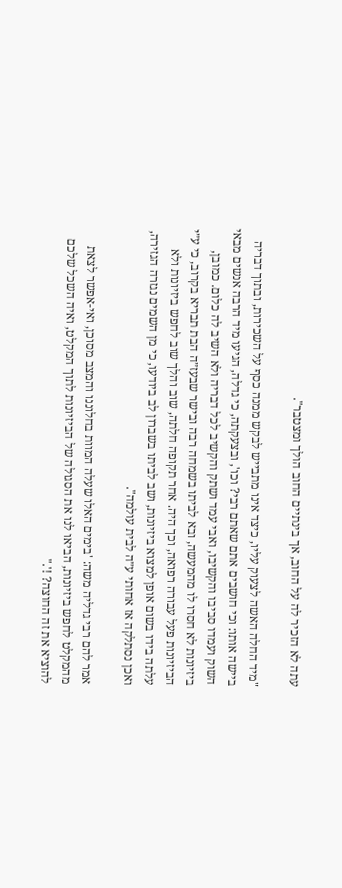עתה לא הזכיר לה על החוב, אך בינתיים החוב הולך ומצטבר".

"מיד החלה האשה לצעוק עליו, כיצד אינו מתבייש לבקש ממנה כסף על השכירות, ובתוך דבריה ביישה אותו: וכי חושבים אתם שאתם רבי? וכו', ובצעקתה, כי גדלה, הגיעו מיד הרבה אנשים מבאי השוק ועמדו סביבו והקשיבו, ואבי עמד ושתק והקשיב לכל דבריה ולא השיב לה כלום. כמובן, ביזיונות לא חסרו לו מהמעשה, ובא לביתו בשמחה רבה ובישר שבעז״ה הבת תבריא בקרוב, כי ע״י הביזיונות פעל עבורה רפואה, וכך היה. אחר תקופה חלתה, שוב והלך שוב לחפש ביזיונות ולא עלתה בידו בשום אופן למצוא ביזיונות, ושב לביתו בשברון לב ביודעו, כי מן השמים נגזרה הגזירה, ואכן נסתלקה אז אחותי ע״ה לבית עולמה".

אמר להם רבי גדליה משה: 'בימים האלו שעלה המוות בחלוננו והמצב מסוכן, ואי-אפשר לצאת מהמקלט לחפש ביזיונות, הביאו לנו את הסגולה של הביזיונות לתוך המקלט, ואיה השכל שלכם להוציא את זה החוצה? !'."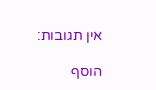אין תגובות:

הוסף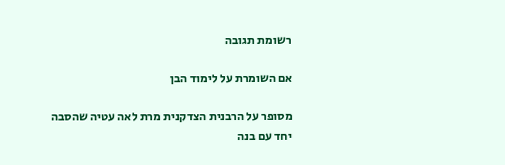רשומת תגובה

אם השומרת על לימוד הבן

מסופר על הרבנית הצדקנית מרת לאה עטיה שהסבה יחד עם בנה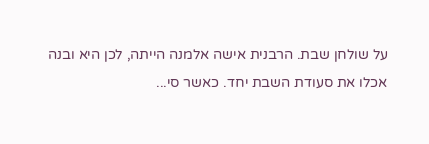על שולחן שבת. הרבנית אישה אלמנה הייתה, לכן היא ובנה אכלו את סעודת השבת יחד. כאשר סי...